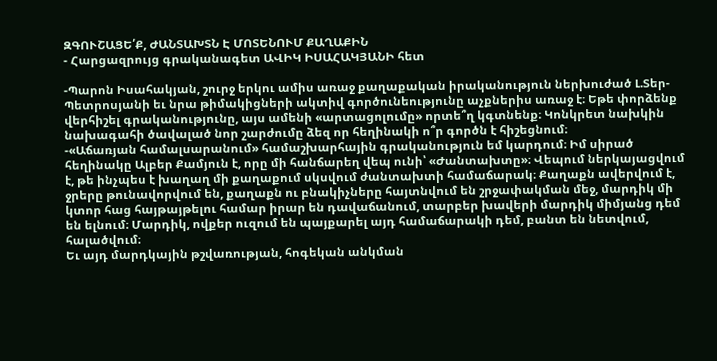ԶԳՈՒՇԱՑԵ՛Ք, ԺԱՆՏԱԽՏՆ Է ՄՈՏԵՆՈՒՄ ՔԱՂԱՔԻՆ
- Հարցազրույց գրականագետ ԱՎԻԿ ԻՍԱՀԱԿՅԱՆԻ հետ

-Պարոն Իսահակյան, շուրջ երկու ամիս առաջ քաղաքական իրականություն ներխուժած Լ.Տեր-Պետրոսյանի եւ նրա թիմակիցների ակտիվ գործունեությունը աչքներիս առաջ է։ Եթե փորձենք վերհիշել գրականությունը, այս ամենի «արտացոլումը» որտե՞ղ կգտնենք։ Կոնկրետ նախկին նախագահի ծավալած նոր շարժումը ձեզ որ հեղինակի ո՞ր գործն է հիշեցնում։
-«Աճառյան համալսարանում» համաշխարհային գրականություն եմ կարդում։ Իմ սիրած հեղինակը Ալբեր Քամյուն է, որը մի հանճարեղ վեպ ունի՝ «Ժանտախտը»։ Վեպում ներկայացվում է, թե ինչպես է խաղաղ մի քաղաքում սկսվում ժանտախտի համաճարակ։ Քաղաքն ավերվում է, ջրերը թունավորվում են, քաղաքն ու բնակիչները հայտնվում են շրջափակման մեջ, մարդիկ մի կտոր հաց հայթայթելու համար իրար են դավաճանում, տարբեր խավերի մարդիկ միմյանց դեմ են ելնում։ Մարդիկ, ովքեր ուզում են պայքարել այդ համաճարակի դեմ, բանտ են նետվում, հալածվում։
Եւ այդ մարդկային թշվառության, հոգեկան անկման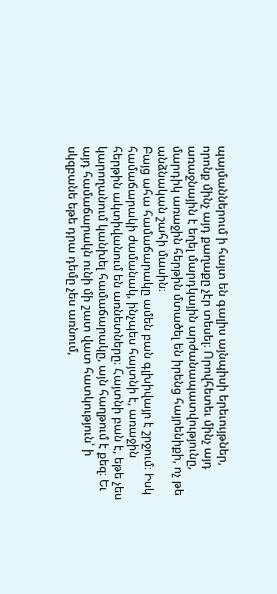պայմաններում ի հայտ են գալիս այնպիսի երեւույթներ, որոնք մինչ այդ քաղաքը չէր տեսել։ Որովհետեւ մինչ այդ առաջնային է եղել մարդկային արժանապատվությունը, մարդիկ առաջին հերթին մտածել են իրենց հայրենիքի, ոչ թե անձնական շահի մասին։
Բայց ահա համաճարակը ամեն բան գլխիվայր է շրջում։ Իսկ համաճարակի ժամանակ, ինչպես հայտնի է, առաջին հերթին ակտիվանում են առնետները։ Հայտնի բան է, եթե չես կարողանում կանխել համաճարակը, այն հաղթում է քեզ։ Եւ այդ համաճարակն ունի մի շատ վատ հատկություն՝ ի սկզբանե եթե դրա դեմը չես առնում,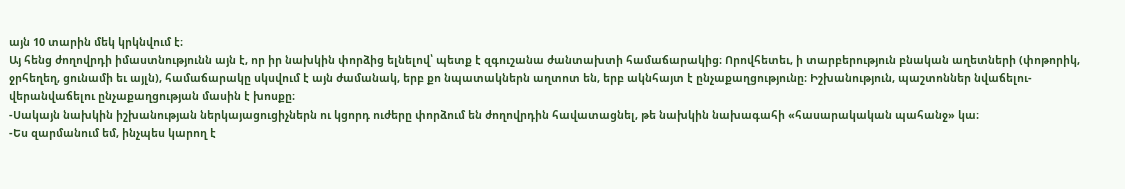այն 10 տարին մեկ կրկնվում է։
Այ հենց ժողովրդի իմաստնությունն այն է, որ իր նախկին փորձից ելնելով՝ պետք է զգուշանա ժանտախտի համաճարակից։ Որովհետեւ, ի տարբերություն բնական աղետների (փոթորիկ, ջրհեղեղ, ցունամի եւ այլն), համաճարակը սկսվում է այն ժամանակ, երբ քո նպատակներն աղտոտ են, երբ ակնհայտ է ընչաքաղցությունը։ Իշխանություն, պաշտոններ նվաճելու-վերանվաճելու ընչաքաղցության մասին է խոսքը։
-Սակայն նախկին իշխանության ներկայացուցիչներն ու կցորդ ուժերը փորձում են ժողովրդին հավատացնել, թե նախկին նախագահի «հասարակական պահանջ» կա։
-Ես զարմանում եմ, ինչպես կարող է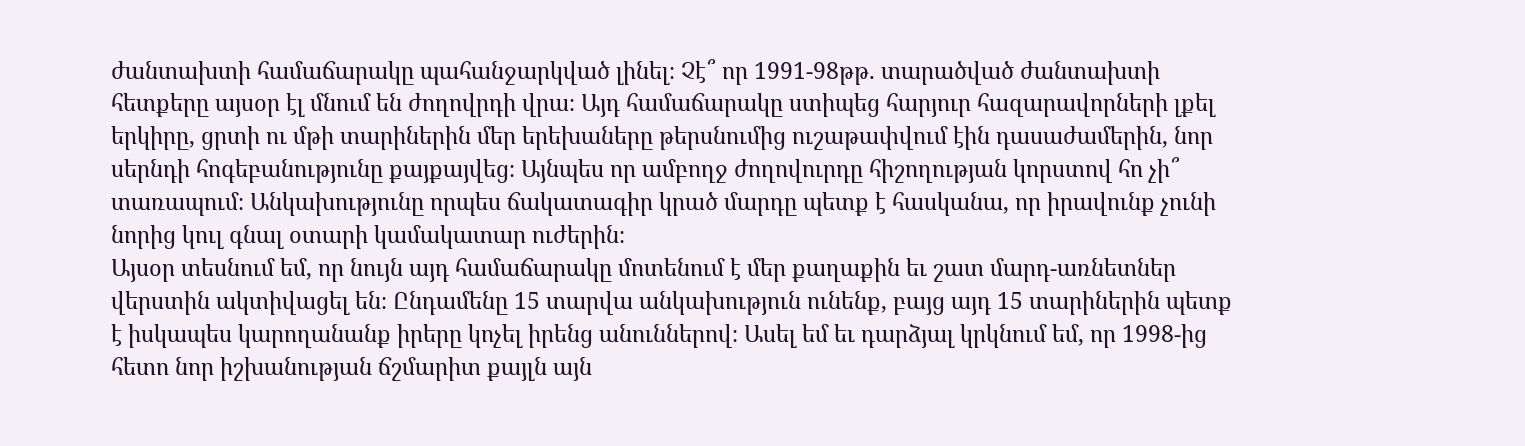ժանտախտի համաճարակը պահանջարկված լինել։ Չէ՞ որ 1991-98թթ. տարածված ժանտախտի հետքերը այսօր էլ մնում են ժողովրդի վրա։ Այդ համաճարակը ստիպեց հարյուր հազարավորների լքել երկիրը, ցրտի ու մթի տարիներին մեր երեխաները թերսնումից ուշաթափվում էին դասաժամերին, նոր սերնդի հոգեբանությունը քայքայվեց։ Այնպես որ ամբողջ ժողովուրդը հիշողության կորստով հո չի՞ տառապում։ Անկախությունը որպես ճակատագիր կրած մարդը պետք է հասկանա, որ իրավունք չունի նորից կուլ գնալ օտարի կամակատար ուժերին։
Այսօր տեսնում եմ, որ նույն այդ համաճարակը մոտենում է մեր քաղաքին եւ շատ մարդ-առնետներ վերստին ակտիվացել են։ Ընդամենը 15 տարվա անկախություն ունենք, բայց այդ 15 տարիներին պետք է իսկապես կարողանանք իրերը կոչել իրենց անուններով։ Ասել եմ եւ դարձյալ կրկնում եմ, որ 1998-ից հետո նոր իշխանության ճշմարիտ քայլն այն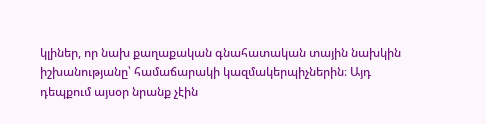կլիներ, որ նախ քաղաքական գնահատական տային նախկին իշխանությանը՝ համաճարակի կազմակերպիչներին։ Այդ դեպքում այսօր նրանք չէին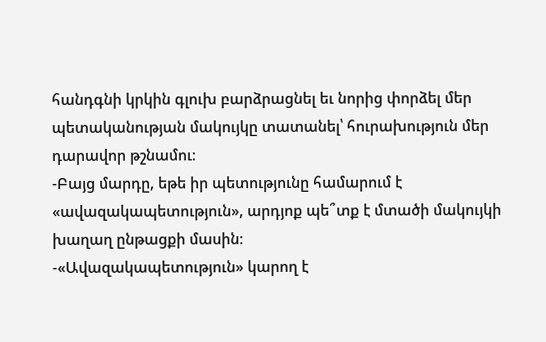հանդգնի կրկին գլուխ բարձրացնել եւ նորից փորձել մեր պետականության մակույկը տատանել՝ հուրախություն մեր դարավոր թշնամու։
-Բայց մարդը, եթե իր պետությունը համարում է «ավազակապետություն», արդյոք պե՞տք է մտածի մակույկի խաղաղ ընթացքի մասին։
-«Ավազակապետություն» կարող է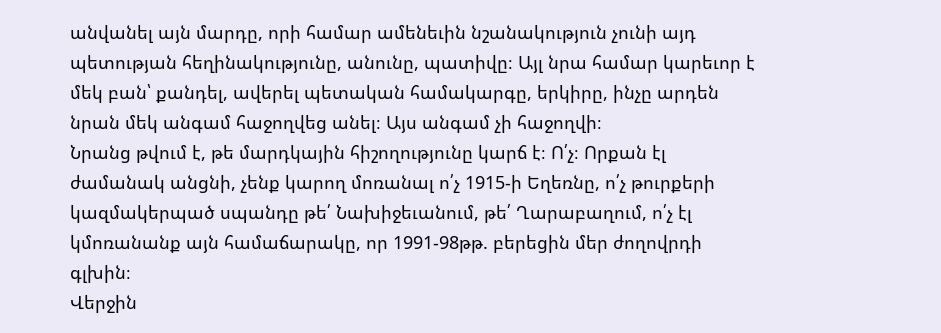անվանել այն մարդը, որի համար ամենեւին նշանակություն չունի այդ պետության հեղինակությունը, անունը, պատիվը։ Այլ նրա համար կարեւոր է մեկ բան՝ քանդել, ավերել պետական համակարգը, երկիրը, ինչը արդեն նրան մեկ անգամ հաջողվեց անել։ Այս անգամ չի հաջողվի։
Նրանց թվում է, թե մարդկային հիշողությունը կարճ է։ Ո՛չ։ Որքան էլ ժամանակ անցնի, չենք կարող մոռանալ ո՛չ 1915-ի Եղեռնը, ո՛չ թուրքերի կազմակերպած սպանդը թե՛ Նախիջեւանում, թե՛ Ղարաբաղում, ո՛չ էլ կմոռանանք այն համաճարակը, որ 1991-98թթ. բերեցին մեր ժողովրդի գլխին։
Վերջին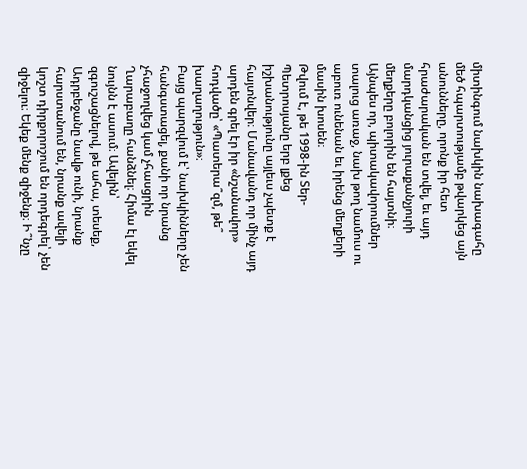միտինգում նախկին նախագահը մեծ հպարտությամբ թվարկեց այն անունները, որոնք իր հետ հրաժարական են տվել, եւ այդ մարդկանցից յուրաքանչյուրի մեղքերը բոլորին են հայտնի։ Այնպես որ, պիտակավորումներ տալուց առաջ, նախ թող նամուս ու աբուռ ունենան եւ իրենց մեղքերի մասին խոսեն։
Թվում է, թե 1998-ին Տեր-Պետրոսյանը երբ լքեց իշխանությունը այլեւս չպետք է հայտնվեր։ Մանավանդ որ մինչ այդ արդեն գրել էր իր «նշանավոր» հոդվածը՝ «Պատերա՞զմ, թե՞ խաղաղություն»։
Բայց պարզվում է՝ նախկինները չեն հանգստացել, քանի որ նրանց չհաջողվեց կամ չհասցրին Ղարաբաղը հանձնել։ Հիմա էլ եկել նույնն է ասում։ Ավելին՝ զգուշացնելով, թե ահա, տեսեք, Ադրբեջանը նավթ ունի, նրանք հարստանում են, նրանք ավելի կոշտ դիրքորոշում են որդեգրել՝ չեն զիջելու։ Եկեք մենք զիջենք։ Ի՞նչը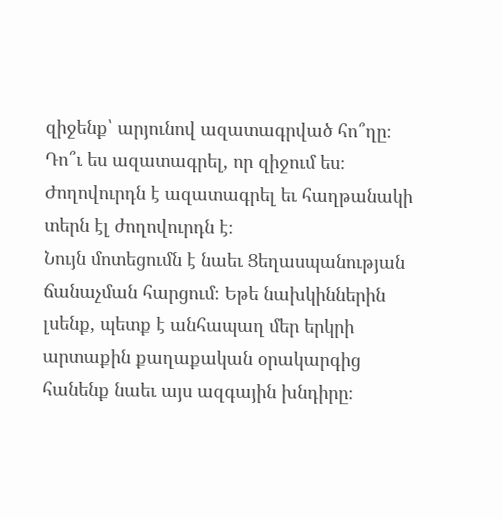զիջենք՝ արյունով ազատագրված հո՞ղը։ Դո՞ւ ես ազատագրել, որ զիջում ես։ Ժողովուրդն է ազատագրել եւ հաղթանակի տերն էլ ժողովուրդն է։
Նույն մոտեցումն է նաեւ Ցեղասպանության ճանաչման հարցում։ Եթե նախկիններին լսենք, պետք է անհապաղ մեր երկրի արտաքին քաղաքական օրակարգից հանենք նաեւ այս ազգային խնդիրը։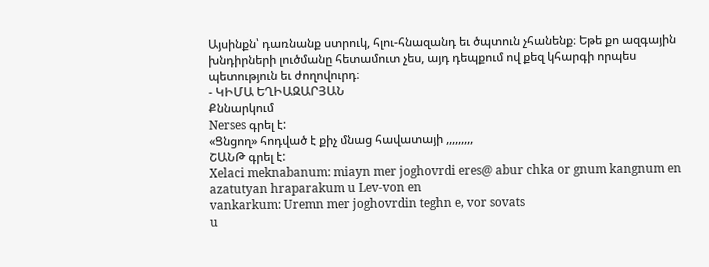Այսինքն՝ դառնանք ստրուկ, հլու-հնազանդ եւ ծպտուն չհանենք։ Եթե քո ազգային խնդիրների լուծմանը հետամուտ չես, այդ դեպքում ով քեզ կհարգի որպես պետություն եւ ժողովուրդ։
- ԿԻՄԱ ԵՂԻԱԶԱՐՅԱՆ
Քննարկում
Nerses գրել է:
«Ցնցող» հոդված է քիչ մնաց հավատայի ,,,,,,,,,
ՇԱՆԹ գրել է:
Xelaci meknabanum: miayn mer joghovrdi eres@ abur chka or gnum kangnum en azatutyan hraparakum u Lev-von en
vankarkum: Uremn mer joghovrdin teghn e, vor sovats
u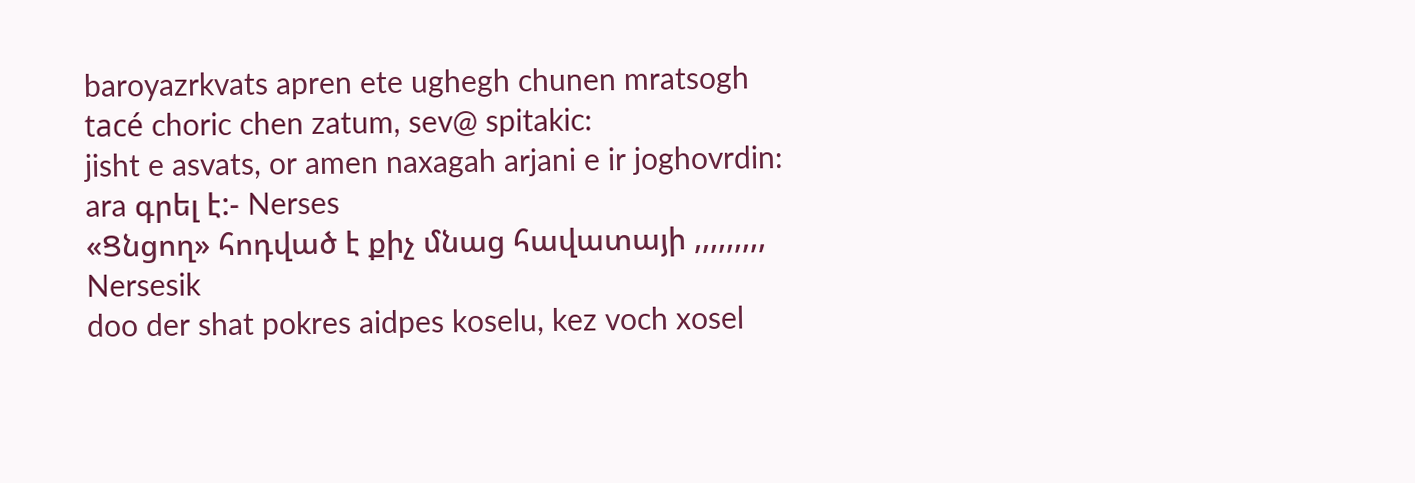baroyazrkvats apren ete ughegh chunen mratsogh
tacé choric chen zatum, sev@ spitakic:
jisht e asvats, or amen naxagah arjani e ir joghovrdin:
ara գրել է:- Nerses
«Ցնցող» հոդված է քիչ մնաց հավատայի ,,,,,,,,,
Nersesik
doo der shat pokres aidpes koselu, kez voch xosel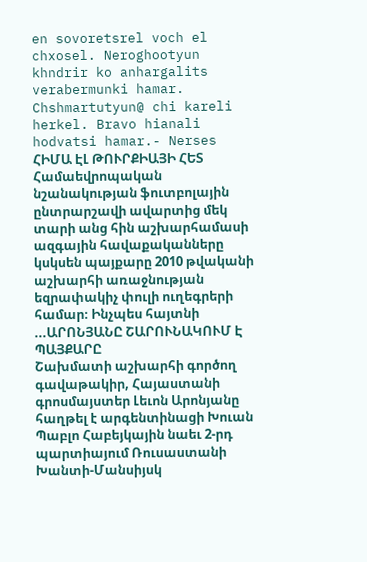en sovoretsrel voch el chxosel. Neroghootyun khndrir ko anhargalits verabermunki hamar. Chshmartutyun@ chi kareli herkel. Bravo hianali hodvatsi hamar.- Nerses
ՀԻՄԱ ԷԼ ԹՈՒՐՔԻԱՅԻ ՀԵՏ
Համաեվրոպական նշանակության ֆուտբոլային ընտրարշավի ավարտից մեկ տարի անց հին աշխարհամասի ազգային հավաքականները կսկսեն պայքարը 2010 թվականի աշխարհի առաջնության եզրափակիչ փուլի ուղեգրերի համար։ Ինչպես հայտնի ...ԱՐՈՆՅԱՆԸ ՇԱՐՈՒՆԱԿՈՒՄ Է ՊԱՅՔԱՐԸ
Շախմատի աշխարհի գործող գավաթակիր, Հայաստանի գրոսմայստեր Լեւոն Արոնյանը հաղթել է արգենտինացի Խուան Պաբլո Հաբեյկային նաեւ 2-րդ պարտիայում Ռուսաստանի Խանտի-Մանսիյսկ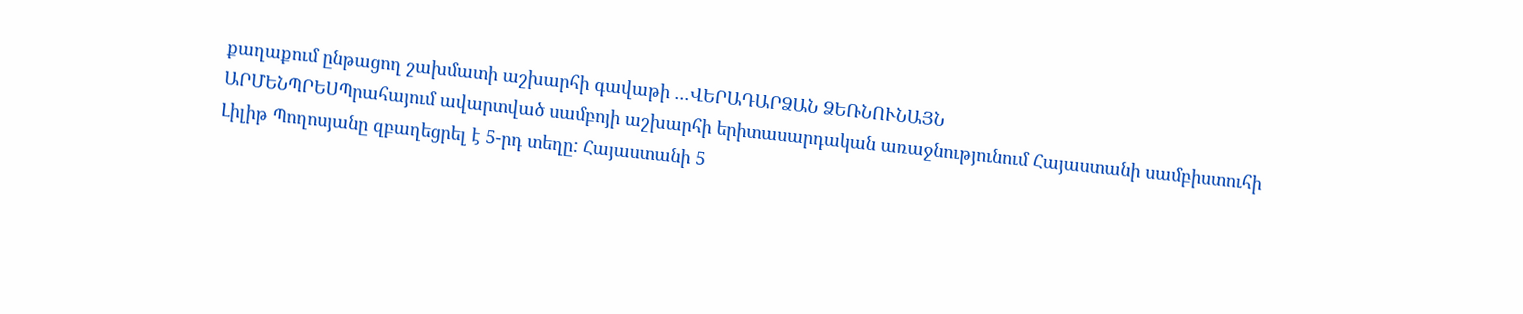քաղաքում ընթացող շախմատի աշխարհի գավաթի ...ՎԵՐԱԴԱՐՁԱՆ ՁԵՌՆՈՒՆԱՅՆ
ԱՐՄԵՆՊՐԵՍՊրահայում ավարտված սամբոյի աշխարհի երիտասարդական առաջնությունում Հայաստանի սամբիստուհի Լիլիթ Պողոսյանը զբաղեցրել է 5-րդ տեղը: Հայաստանի 5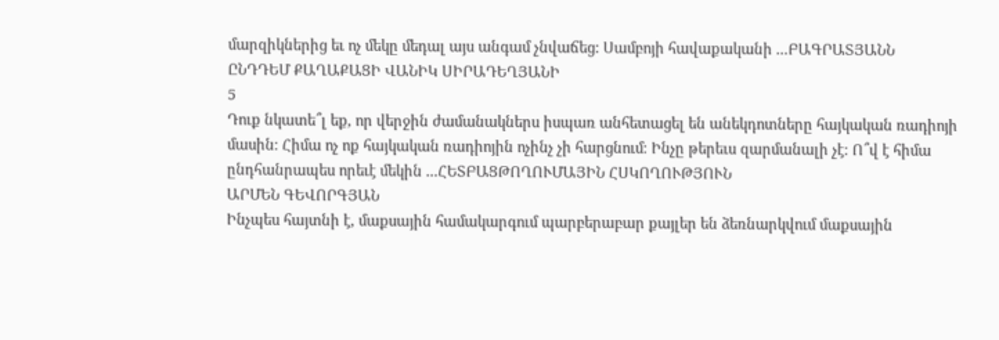մարզիկներից եւ ոչ մեկը մեդալ այս անգամ չնվաճեց: Սամբոյի հավաքականի ...ԲԱԳՐԱՏՅԱՆՆ ԸՆԴԴԵՄ ՔԱՂԱՔԱՑԻ ՎԱՆԻԿ ՍԻՐԱԴԵՂՅԱՆԻ
5
Դուք նկատե՞լ եք, որ վերջին ժամանակներս իսպառ անհետացել են անեկդոտները հայկական ռադիոյի մասին։ Հիմա ոչ ոք հայկական ռադիոյին ոչինչ չի հարցնում։ Ինչը թերեւս զարմանալի չէ։ Ո՞վ է հիմա ընդհանրապես որեւէ մեկին ...ՀԵՏԲԱՑԹՈՂՈՒՄԱՅԻՆ ՀՍԿՈՂՈՒԹՅՈՒՆ
ԱՐՄԵՆ ԳԵՎՈՐԳՅԱՆ
Ինչպես հայտնի է, մաքսային համակարգում պարբերաբար քայլեր են ձեռնարկվում մաքսային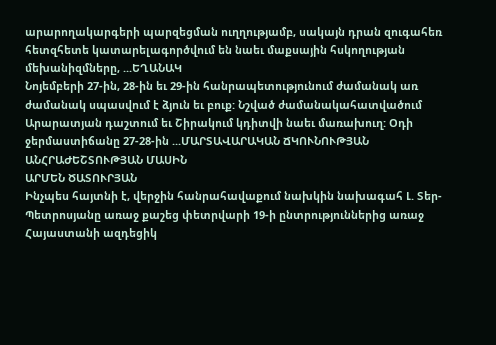արարողակարգերի պարզեցման ուղղությամբ, սակայն դրան զուգահեռ հետզհետե կատարելագործվում են նաեւ մաքսային հսկողության մեխանիզմները, ...ԵՂԱՆԱԿ
Նոյեմբերի 27-ին, 28-ին եւ 29-ին հանրապետությունում ժամանակ առ ժամանակ սպասվում է ձյուն եւ բուք: Նշված ժամանակահատվածում Արարատյան դաշտում եւ Շիրակում կդիտվի նաեւ մառախուղ: Օդի ջերմաստիճանը 27-28-ին ...ՄԱՐՏԱՎԱՐԱԿԱՆ ՃԿՈՒՆՈՒԹՅԱՆ ԱՆՀՐԱԺԵՇՏՈՒԹՅԱՆ ՄԱՍԻՆ
ԱՐՄԵՆ ԾԱՏՈՒՐՅԱՆ
Ինչպես հայտնի է, վերջին հանրահավաքում նախկին նախագահ Լ. Տեր-Պետրոսյանը առաջ քաշեց փետրվարի 19-ի ընտրություններից առաջ Հայաստանի ազդեցիկ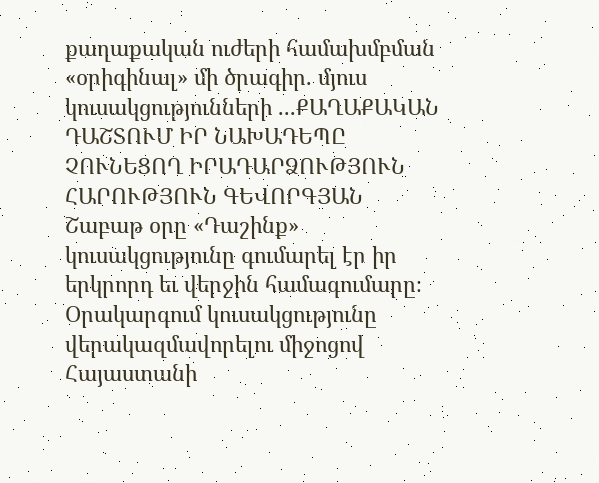քաղաքական ուժերի համախմբման «օրիգինալ» մի ծրագիր. մյուս կուսակցությունների ...ՔԱՂԱՔԱԿԱՆ ԴԱՇՏՈՒՄ ԻՐ ՆԱԽԱԴԵՊԸ ՉՈՒՆԵՑՈՂ ԻՐԱԴԱՐՁՈՒԹՅՈՒՆ
ՀԱՐՈՒԹՅՈՒՆ ԳԵՎՈՐԳՅԱՆ
Շաբաթ օրը «Դաշինք» կուսակցությունը գումարել էր իր երկրորդ եւ վերջին համագումարը։ Օրակարգում կուսակցությունը վերակազմավորելու միջոցով Հայաստանի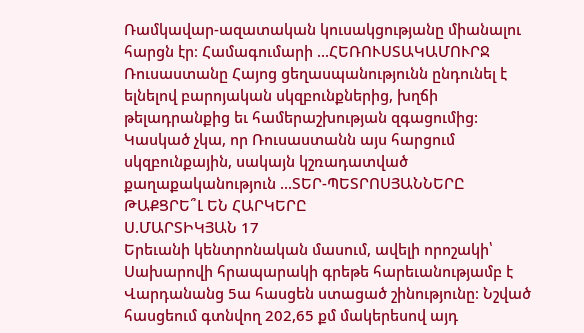Ռամկավար-ազատական կուսակցությանը միանալու հարցն էր։ Համագումարի ...ՀԵՌՈՒՍՏԱԿԱՄՈՒՐՋ
Ռուսաստանը Հայոց ցեղասպանությունն ընդունել է ելնելով բարոյական սկզբունքներից, խղճի թելադրանքից եւ համերաշխության զգացումից: Կասկած չկա, որ Ռուսաստանն այս հարցում սկզբունքային, սակայն կշռադատված քաղաքականություն ...ՏԵՐ-ՊԵՏՐՈՍՅԱՆՆԵՐԸ ԹԱՔՑՐԵ՞Լ ԵՆ ՀԱՐԿԵՐԸ
Ս.ՄԱՐՏԻԿՅԱՆ 17
Երեւանի կենտրոնական մասում, ավելի որոշակի՝ Սախարովի հրապարակի գրեթե հարեւանությամբ է Վարդանանց 5ա հասցեն ստացած շինությունը։ Նշված հասցեում գտնվող 202,65 քմ մակերեսով այդ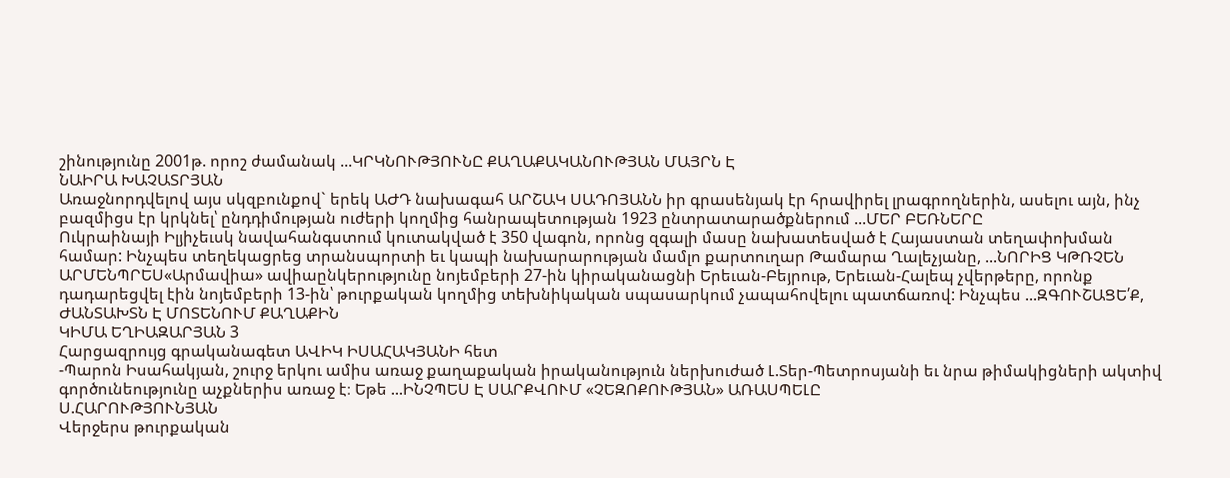շինությունը 2001թ. որոշ ժամանակ ...ԿՐԿՆՈՒԹՅՈՒՆԸ ՔԱՂԱՔԱԿԱՆՈՒԹՅԱՆ ՄԱՅՐՆ Է
ՆԱԻՐԱ ԽԱՉԱՏՐՅԱՆ
Առաջնորդվելով այս սկզբունքով` երեկ ԱԺԴ նախագահ ԱՐՇԱԿ ՍԱԴՈՅԱՆՆ իր գրասենյակ էր հրավիրել լրագրողներին, ասելու այն, ինչ բազմիցս էր կրկնել՝ ընդդիմության ուժերի կողմից հանրապետության 1923 ընտրատարածքներում ...ՄԵՐ ԲԵՌՆԵՐԸ
Ուկրաինայի Իլյիչեւսկ նավահանգստում կուտակված է 350 վագոն, որոնց զգալի մասը նախատեսված է Հայաստան տեղափոխման համար: Ինչպես տեղեկացրեց տրանսպորտի եւ կապի նախարարության մամլո քարտուղար Թամարա Ղալեչյանը, ...ՆՈՐԻՑ ԿԹՌՉԵՆ
ԱՐՄԵՆՊՐԵՍ«Արմավիա» ավիաընկերությունը նոյեմբերի 27-ին կիրականացնի Երեւան-Բեյրութ, Երեւան-Հալեպ չվերթերը, որոնք դադարեցվել էին նոյեմբերի 13-ին՝ թուրքական կողմից տեխնիկական սպասարկում չապահովելու պատճառով: Ինչպես ...ԶԳՈՒՇԱՑԵ՛Ք, ԺԱՆՏԱԽՏՆ Է ՄՈՏԵՆՈՒՄ ՔԱՂԱՔԻՆ
ԿԻՄԱ ԵՂԻԱԶԱՐՅԱՆ 3
Հարցազրույց գրականագետ ԱՎԻԿ ԻՍԱՀԱԿՅԱՆԻ հետ
-Պարոն Իսահակյան, շուրջ երկու ամիս առաջ քաղաքական իրականություն ներխուժած Լ.Տեր-Պետրոսյանի եւ նրա թիմակիցների ակտիվ գործունեությունը աչքներիս առաջ է։ Եթե ...ԻՆՉՊԵՍ Է ՍԱՐՔՎՈՒՄ «ՉԵԶՈՔՈՒԹՅԱՆ» ԱՌԱՍՊԵԼԸ
Ս.ՀԱՐՈՒԹՅՈՒՆՅԱՆ
Վերջերս թուրքական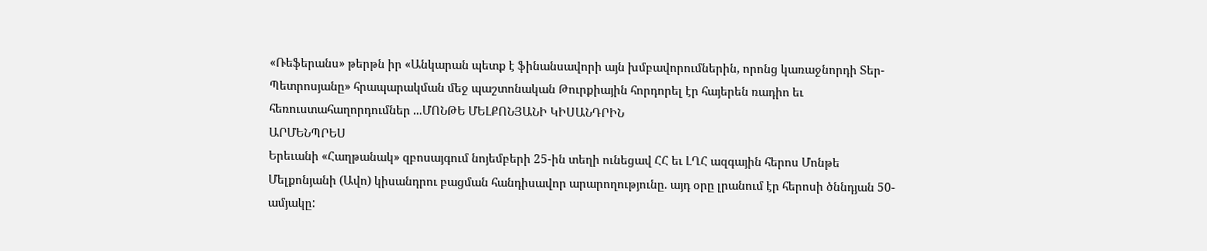«Ռեֆերանս» թերթն իր «Անկարան պետք է ֆինանսավորի այն խմբավորումներին, որոնց կառաջնորդի Տեր-Պետրոսյանը» հրապարակման մեջ պաշտոնական Թուրքիային հորդորել էր հայերեն ռադիո եւ հեռուստահաղորդումներ ...ՄՈՆԹԵ ՄԵԼՔՈՆՅԱՆԻ ԿԻՍԱՆԴՐԻՆ
ԱՐՄԵՆՊՐԵՍ
Երեւանի «Հաղթանակ» զբոսայգում նոյեմբերի 25-ին տեղի ունեցավ ՀՀ եւ ԼՂՀ ազգային հերոս Մոնթե Մելքոնյանի (Ավո) կիսանդրու բացման հանդիսավոր արարողությունը. այդ օրը լրանում էր հերոսի ծննդյան 50-ամյակը: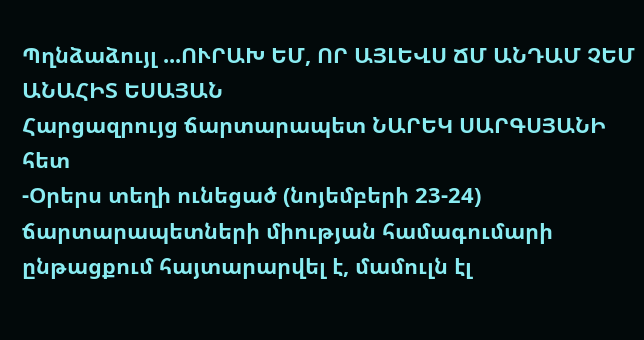Պղնձաձույլ ...ՈՒՐԱԽ ԵՄ, ՈՐ ԱՅԼԵՎՍ ՃՄ ԱՆԴԱՄ ՉԵՄ
ԱՆԱՀԻՏ ԵՍԱՅԱՆ
Հարցազրույց ճարտարապետ ՆԱՐԵԿ ՍԱՐԳՍՅԱՆԻ հետ
-Օրերս տեղի ունեցած (նոյեմբերի 23-24) ճարտարապետների միության համագումարի ընթացքում հայտարարվել է, մամուլն էլ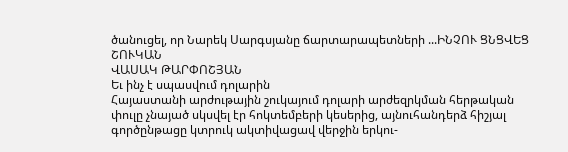ծանուցել, որ Նարեկ Սարգսյանը ճարտարապետների ...ԻՆՉՈՒ ՑՆՑՎԵՑ ՇՈՒԿԱՆ
ՎԱՍԱԿ ԹԱՐՓՈՇՅԱՆ
Եւ ինչ է սպասվում դոլարին
Հայաստանի արժութային շուկայում դոլարի արժեզրկման հերթական փուլը չնայած սկսվել էր հոկտեմբերի կեսերից, այնուհանդերձ հիշյալ գործընթացը կտրուկ ակտիվացավ վերջին երկու-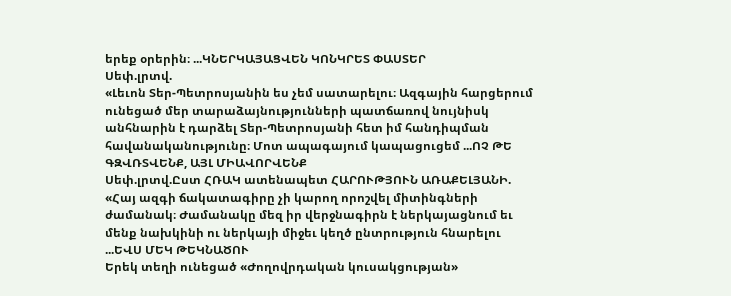երեք օրերին։ ...ԿՆԵՐԿԱՅԱՑՎԵՆ ԿՈՆԿՐԵՏ ՓԱՍՏԵՐ
Սեփ.լրտվ.
«Լեւոն Տեր-Պետրոսյանին ես չեմ սատարելու։ Ազգային հարցերում ունեցած մեր տարաձայնությունների պատճառով նույնիսկ անհնարին է դարձել Տեր-Պետրոսյանի հետ իմ հանդիպման հավանականությունը։ Մոտ ապագայում կապացուցեմ ...ՈՉ ԹԵ ԳԶՎՌՏՎԵՆՔ, ԱՅԼ ՄԻԱՎՈՐՎԵՆՔ
Սեփ.լրտվ.Ըստ ՀՌԱԿ ատենապետ ՀԱՐՈՒԹՅՈՒՆ ԱՌԱՔԵԼՅԱՆԻ. «Հայ ազգի ճակատագիրը չի կարող որոշվել միտինգների ժամանակ։ Ժամանակը մեզ իր վերջնագիրն է ներկայացնում եւ մենք նախկինի ու ներկայի միջեւ կեղծ ընտրություն հնարելու ...ԵՎՍ ՄԵԿ ԹԵԿՆԱԾՈՒ
Երեկ տեղի ունեցած «Ժողովրդական կուսակցության»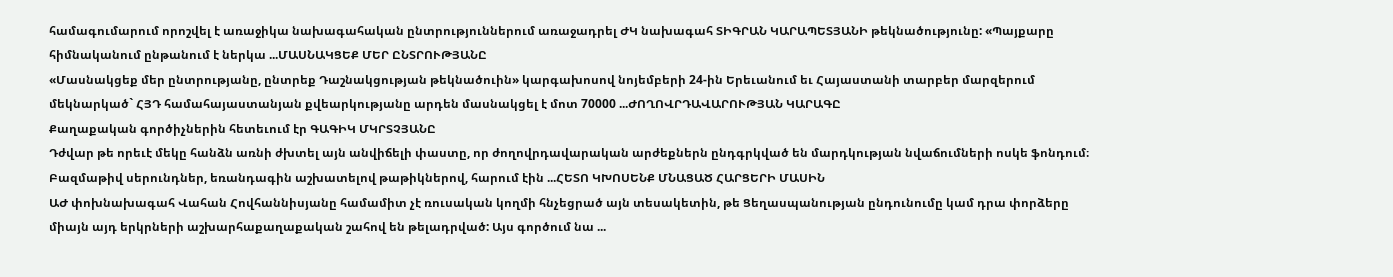համագումարում որոշվել է առաջիկա նախագահական ընտրություններում առաջադրել ԺԿ նախագահ ՏԻԳՐԱՆ ԿԱՐԱՊԵՏՅԱՆԻ թեկնածությունը: «Պայքարը հիմնականում ընթանում է ներկա ...ՄԱՍՆԱԿՑԵՔ ՄԵՐ ԸՆՏՐՈՒԹՅԱՆԸ
«Մասնակցեք մեր ընտրությանը, ընտրեք Դաշնակցության թեկնածուին» կարգախոսով նոյեմբերի 24-ին Երեւանում եւ Հայաստանի տարբեր մարզերում մեկնարկած` ՀՅԴ համահայաստանյան քվեարկությանը արդեն մասնակցել է մոտ 70000 ...ԺՈՂՈՎՐԴԱՎԱՐՈՒԹՅԱՆ ԿԱՐԱԳԸ
Քաղաքական գործիչներին հետեւում էր ԳԱԳԻԿ ՄԿՐՏՉՅԱՆԸ
Դժվար թե որեւէ մեկը հանձն առնի ժխտել այն անվիճելի փաստը, որ ժողովրդավարական արժեքներն ընդգրկված են մարդկության նվաճումների ոսկե ֆոնդում։
Բազմաթիվ սերունդներ, եռանդագին աշխատելով թաթիկներով, հարում էին ...ՀԵՏՈ ԿԽՈՍԵՆՔ ՄՆԱՑԱԾ ՀԱՐՑԵՐԻ ՄԱՍԻՆ
ԱԺ փոխնախագահ Վահան Հովհաննիսյանը համամիտ չէ ռուսական կողմի հնչեցրած այն տեսակետին, թե Ցեղասպանության ընդունումը կամ դրա փորձերը միայն այդ երկրների աշխարհաքաղաքական շահով են թելադրված: Այս գործում նա ...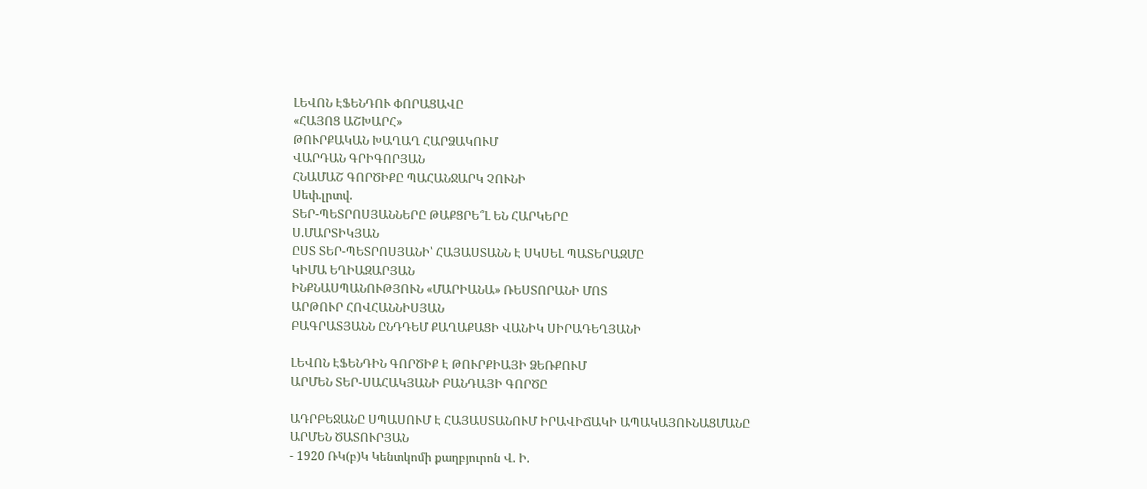ԼԵՎՈՆ ԷՖԵՆԴՈՒ ՓՈՐԱՑԱՎԸ
«ՀԱՅՈՑ ԱՇԽԱՐՀ»
ԹՈՒՐՔԱԿԱՆ ԽԱՂԱՂ ՀԱՐՁԱԿՈՒՄ
ՎԱՐԴԱՆ ԳՐԻԳՈՐՅԱՆ
ՀՆԱՄԱՇ ԳՈՐԾԻՔԸ ՊԱՀԱՆՋԱՐԿ ՉՈՒՆԻ
Սեփ.լրտվ.
ՏԵՐ-ՊԵՏՐՈՍՅԱՆՆԵՐԸ ԹԱՔՑՐԵ՞Լ ԵՆ ՀԱՐԿԵՐԸ
Ս.ՄԱՐՏԻԿՅԱՆ
ԸՍՏ ՏԵՐ-ՊԵՏՐՈՍՅԱՆԻ՝ ՀԱՅԱՍՏԱՆՆ Է ՍԿՍԵԼ ՊԱՏԵՐԱԶՄԸ
ԿԻՄԱ ԵՂԻԱԶԱՐՅԱՆ
ԻՆՔՆԱՍՊԱՆՈՒԹՅՈՒՆ «ՄԱՐԻԱՆԱ» ՌԵՍՏՈՐԱՆԻ ՄՈՏ
ԱՐԹՈՒՐ ՀՈՎՀԱՆՆԻՍՅԱՆ
ԲԱԳՐԱՏՅԱՆՆ ԸՆԴԴԵՄ ՔԱՂԱՔԱՑԻ ՎԱՆԻԿ ՍԻՐԱԴԵՂՅԱՆԻ

ԼԵՎՈՆ ԷՖԵՆԴԻՆ ԳՈՐԾԻՔ Է ԹՈՒՐՔԻԱՅԻ ՁԵՌՔՈՒՄ
ԱՐՄԵՆ ՏԵՐ-ՍԱՀԱԿՅԱՆԻ ԲԱՆԴԱՅԻ ԳՈՐԾԸ

ԱԴՐԲԵՋԱՆԸ ՍՊԱՍՈՒՄ Է ՀԱՅԱՍՏԱՆՈՒՄ ԻՐԱՎԻՃԱԿԻ ԱՊԱԿԱՅՈՒՆԱՑՄԱՆԸ
ԱՐՄԵՆ ԾԱՏՈՒՐՅԱՆ
- 1920 ՌԿ(բ)Կ Կենտկոմի քաղբյուրոն Վ. Ի.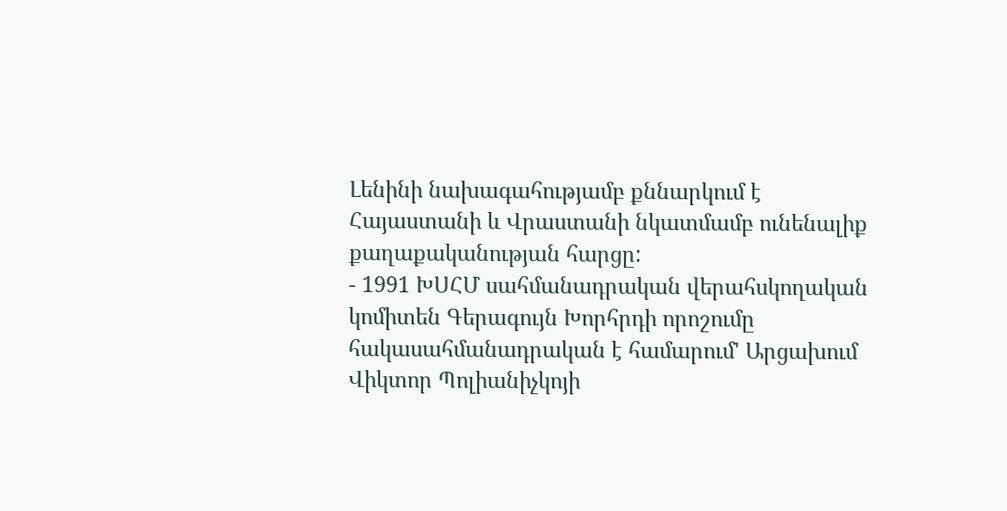Լենինի նախագահությամբ քննարկում է Հայաստանի և Վրաստանի նկատմամբ ունենալիք քաղաքականության հարցը:
- 1991 ԽՍՀՄ սահմանադրական վերահսկողական կոմիտեն Գերագույն Խորհրդի որոշումը հակասահմանադրական է համարում' Արցախում Վիկտոր Պոլիանիչկոյի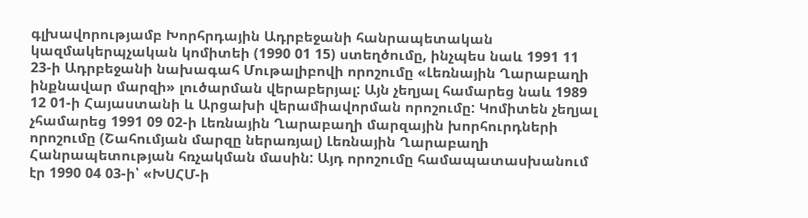գլխավորությամբ Խորհրդային Ադրբեջանի հանրապետական կազմակերպչական կոմիտեի (1990 01 15) ստեղծումը, ինչպես նաև 1991 11 23-ի Ադրբեջանի նախագահ Մութալիբովի որոշումը «Լեռնային Ղարաբաղի ինքնավար մարզի» լուծարման վերաբերյալ: Այն չեղյալ համարեց նաև 1989 12 01-ի Հայաստանի և Արցախի վերամիավորման որոշումը: Կոմիտեն չեղյալ չհամարեց 1991 09 02-ի Լեռնային Ղարաբաղի մարզային խորհուրդների որոշումը (Շահումյան մարզը ներառյալ) Լեռնային Ղարաբաղի Հանրապետության հռչակման մասին: Այդ որոշումը համապատասխանում էր 1990 04 03-ի՝ «ԽՍՀՄ-ի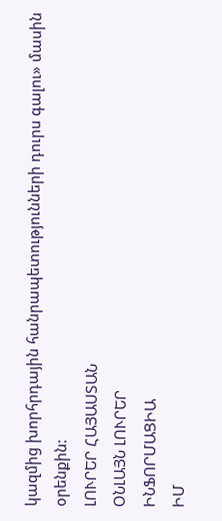կազմից խորհրդային հանրապետությունների դուրս գալու» մասին օրենքին:
ԼՈՒՐԵՐ ՀԱՅԱՍՏԱՆ
ՕՆԼԱՅՆ ԼՈՒՐԵՐ
ԻՆՖՈՐՄԱՑԻԱ
ԻՄ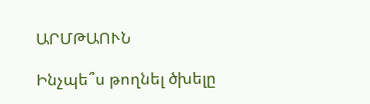ԱՐՄԹԱՈՒՆ

Ինչպե՞ս թողնել ծխելը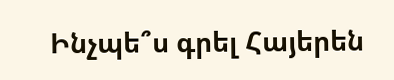Ինչպե՞ս գրել Հայերեն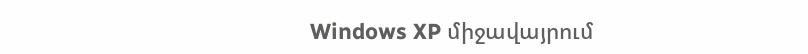Windows XP միջավայրում